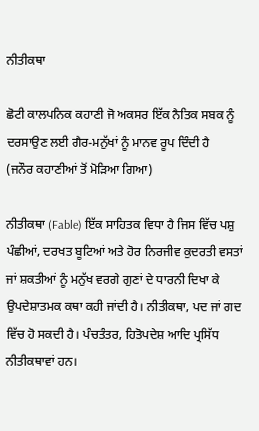ਨੀਤੀਕਥਾ

ਛੋਟੀ ਕਾਲਪਨਿਕ ਕਹਾਣੀ ਜੋ ਅਕਸਰ ਇੱਕ ਨੈਤਿਕ ਸਬਕ ਨੂੰ ਦਰਸਾਉਣ ਲਈ ਗੈਰ-ਮਨੁੱਖਾਂ ਨੂੰ ਮਾਨਵ ਰੂਪ ਦਿੰਦੀ ਹੈ
(ਜਨੌਰ ਕਹਾਣੀਆਂ ਤੋਂ ਮੋੜਿਆ ਗਿਆ)

ਨੀਤੀਕਥਾ (Fable) ਇੱਕ ਸਾਹਿਤਕ ਵਿਧਾ ਹੈ ਜਿਸ ਵਿੱਚ ਪਸ਼ੁ ਪੰਛੀਆਂ, ਦਰਖਤ ਬੂਟਿਆਂ ਅਤੇ ਹੋਰ ਨਿਰਜੀਵ ਕੁਦਰਤੀ ਵਸਤਾਂ ਜਾਂ ਸ਼ਕਤੀਆਂ ਨੂੰ ਮਨੁੱਖ ਵਰਗੇ ਗੁਣਾਂ ਦੇ ਧਾਰਨੀ ਦਿਖਾ ਕੇ ਉਪਦੇਸ਼ਾਤਮਕ ਕਥਾ ਕਹੀ ਜਾਂਦੀ ਹੈ। ਨੀਤੀਕਥਾ, ਪਦ ਜਾਂ ਗਦ ਵਿੱਚ ਹੋ ਸਕਦੀ ਹੈ। ਪੰਚਤੰਤਰ, ਹਿਤੋਪਦੇਸ਼ ਆਦਿ ਪ੍ਰਸਿੱਧ ਨੀਤੀਕਥਾਵਾਂ ਹਨ।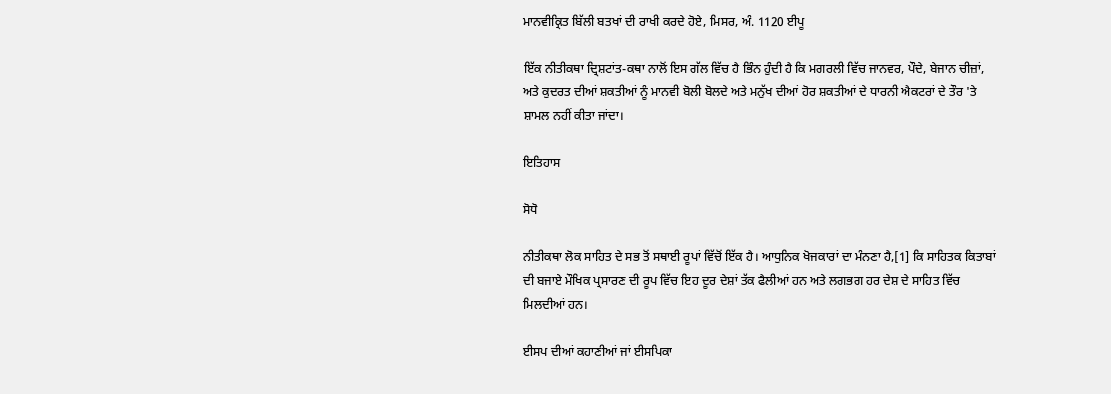ਮਾਨਵੀਕ੍ਰਿਤ ਬਿੱਲੀ ਬਤਖਾਂ ਦੀ ਰਾਖੀ ਕਰਦੇ ਹੋਏ, ਮਿਸਰ, ਅੰ. 1120 ਈਪੂ

ਇੱਕ ਨੀਤੀਕਥਾ ਦ੍ਰਿਸ਼ਟਾਂਤ-ਕਥਾ ਨਾਲੋਂ ਇਸ ਗੱਲ ਵਿੱਚ ਹੈ ਭਿੰਨ ਹੁੰਦੀ ਹੈ ਕਿ ਮਗਰਲੀ ਵਿੱਚ ਜਾਨਵਰ, ਪੌਦੇ, ਬੇਜਾਨ ਚੀਜ਼ਾਂ, ਅਤੇ ਕੁਦਰਤ ਦੀਆਂ ਸ਼ਕਤੀਆਂ ਨੂੰ ਮਾਨਵੀ ਬੋਲੀ ਬੋਲਦੇ ਅਤੇ ਮਨੁੱਖ ਦੀਆਂ ਹੋਰ ਸ਼ਕਤੀਆਂ ਦੇ ਧਾਰਨੀ ਐਕਟਰਾਂ ਦੇ ਤੌਰ 'ਤੇ ਸ਼ਾਮਲ ਨਹੀਂ ਕੀਤਾ ਜਾਂਦਾ।

ਇਤਿਹਾਸ

ਸੋਧੋ

ਨੀਤੀਕਥਾ ਲੋਕ ਸਾਹਿਤ ਦੇ ਸਭ ਤੋਂ ਸਥਾਈ ਰੂਪਾਂ ਵਿੱਚੋਂ ਇੱਕ ਹੈ। ਆਧੁਨਿਕ ਖੋਜਕਾਰਾਂ ਦਾ ਮੰਨਣਾ ਹੈ,[1] ਕਿ ਸਾਹਿਤਕ ਕਿਤਾਬਾਂ ਦੀ ਬਜਾਏ ਮੌਖਿਕ ਪ੍ਰਸਾਰਣ ਦੀ ਰੂਪ ਵਿੱਚ ਇਹ ਦੂਰ ਦੇਸ਼ਾਂ ਤੱਕ ਫੈਲੀਆਂ ਹਨ ਅਤੇ ਲਗਭਗ ਹਰ ਦੇਸ਼ ਦੇ ਸਾਹਿਤ ਵਿੱਚ ਮਿਲਦੀਆਂ ਹਨ।

ਈਸਪ ਦੀਆਂ ਕਹਾਣੀਆਂ ਜਾਂ ਈਸਪਿਕਾ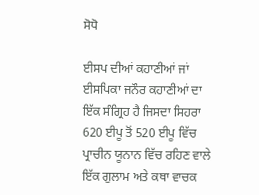ਸੋਧੋ

ਈਸਪ ਦੀਆਂ ਕਹਾਣੀਆਂ ਜਾਂ ਈਸਪਿਕਾ ਜਨੌਰ ਕਹਾਣੀਆਂ ਦਾ ਇੱਕ ਸੰਗ੍ਰਿਹ ਹੈ ਜਿਸਦਾ ਸਿਹਰਾ 620 ਈਪੂ ਤੋਂ 520 ਈਪੂ ਵਿੱਚ ਪ੍ਰਾਚੀਨ ਯੂਨਾਨ ਵਿੱਚ ਰਹਿਣ ਵਾਲੇ ਇੱਕ ਗੁਲਾਮ ਅਤੇ ਕਥਾ ਵਾਚਕ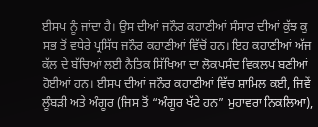ਈਸਪ ਨੂੰ ਜਾਂਦਾ ਹੈ। ਉਸ ਦੀਆਂ ਜਨੌਰ ਕਹਾਣੀਆਂ ਸੰਸਾਰ ਦੀਆਂ ਕੁੱਝ ਕੁ ਸਭ ਤੋਂ ਵਧੇਰੇ ਪ੍ਰਸਿੱਧ ਜਨੌਰ ਕਹਾਣੀਆਂ ਵਿੱਚੋਂ ਹਨ। ਇਹ ਕਹਾਣੀਆਂ ਅੱਜ ਕੱਲ ਦੇ ਬੱਚਿਆਂ ਲਈ ਨੈਤਿਕ ਸਿੱਖਿਆ ਦਾ ਲੋਕਪਸੰਦ ਵਿਕਲਪ ਬਣੀਆਂ ਹੋਈਆਂ ਹਨ। ਈਸਪ ਦੀਆਂ ਜਨੌਰ ਕਹਾਣੀਆਂ ਵਿੱਚ ਸ਼ਾਮਿਲ ਕਈ, ਜਿਵੇਂ ਲੂੰਬੜੀ ਅਤੇ ਅੰਗੂਰ (ਜਿਸ ਤੋਂ “ਅੰਗੂਰ ਖੱਟੇ ਹਨ” ਮੁਹਾਵਰਾ ਨਿਕਲਿਆ),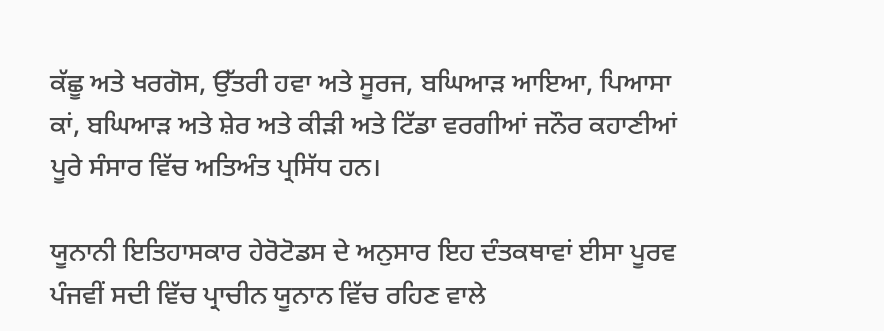ਕੱਛੂ ਅਤੇ ਖਰਗੋਸ, ਉੱਤਰੀ ਹਵਾ ਅਤੇ ਸੂਰਜ, ਬਘਿਆੜ ਆਇਆ, ਪਿਆਸਾ ਕਾਂ, ਬਘਿਆੜ ਅਤੇ ਸ਼ੇਰ ਅਤੇ ਕੀੜੀ ਅਤੇ ਟਿੱਡਾ ਵਰਗੀਆਂ ਜਨੌਰ ਕਹਾਣੀਆਂ ਪੂਰੇ ਸੰਸਾਰ ਵਿੱਚ ਅਤਿਅੰਤ ਪ੍ਰਸਿੱਧ ਹਨ।

ਯੂਨਾਨੀ ਇਤਿਹਾਸਕਾਰ ਹੇਰੋਟੋਡਸ ਦੇ ਅਨੁਸਾਰ ਇਹ ਦੰਤਕਥਾਵਾਂ ਈਸਾ ਪੂਰਵ ਪੰਜਵੀਂ ਸਦੀ ਵਿੱਚ ਪ੍ਰਾਚੀਨ ਯੂਨਾਨ ਵਿੱਚ ਰਹਿਣ ਵਾਲੇ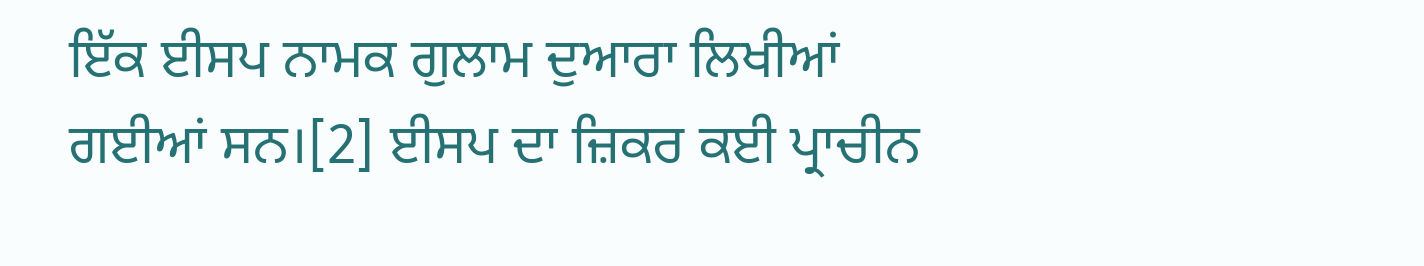ਇੱਕ ਈਸਪ ਨਾਮਕ ਗੁਲਾਮ ਦੁਆਰਾ ਲਿਖੀਆਂ ਗਈਆਂ ਸਨ।[2] ਈਸਪ ਦਾ ਜ਼ਿਕਰ ਕਈ ਪ੍ਰਾਚੀਨ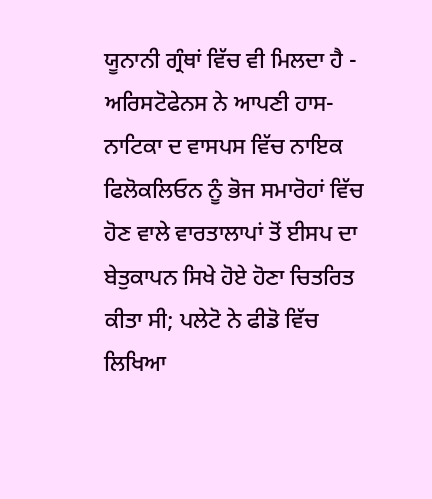ਯੂਨਾਨੀ ਗ੍ਰੰਥਾਂ ਵਿੱਚ ਵੀ ਮਿਲਦਾ ਹੈ - ਅਰਿਸਟੋਫੇਨਸ ਨੇ ਆਪਣੀ ਹਾਸ-ਨਾਟਿਕਾ ਦ ਵਾਸਪਸ ਵਿੱਚ ਨਾਇਕ ਫਿਲੋਕਲਿਓਨ ਨੂੰ ਭੋਜ ਸਮਾਰੋਹਾਂ ਵਿੱਚ ਹੋਣ ਵਾਲੇ ਵਾਰਤਾਲਾਪਾਂ ਤੋਂ ਈਸਪ ਦਾ ਬੇਤੁਕਾਪਨ ਸਿਖੇ ਹੋਏ ਹੋਣਾ ਚਿਤਰਿਤ ਕੀਤਾ ਸੀ; ਪਲੇਟੋ ਨੇ ਫੀਡੋ ਵਿੱਚ ਲਿਖਿਆ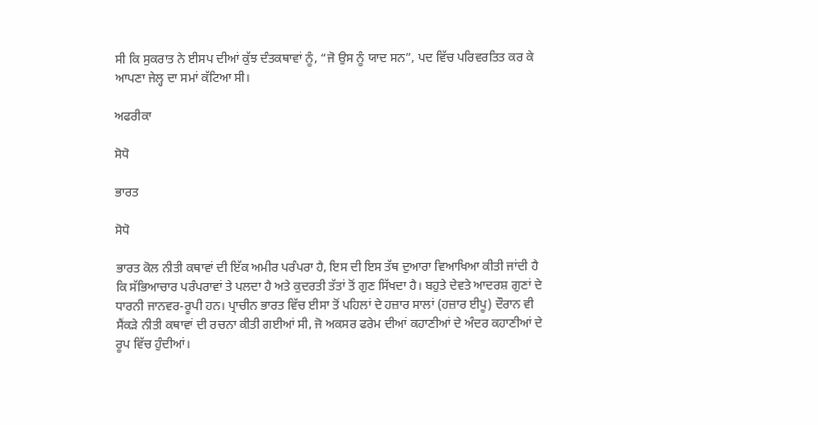ਸੀ ਕਿ ਸੁਕਰਾਤ ਨੇ ਈਸਪ ਦੀਆਂ ਕੁੱਝ ਦੰਤਕਥਾਵਾਂ ਨੂੰ, “ਜੋ ਉਸ ਨੂੰ ਯਾਦ ਸਨ”, ਪਦ ਵਿੱਚ ਪਰਿਵਰਤਿਤ ਕਰ ਕੇ ਆਪਣਾ ਜੇਲ੍ਹ ਦਾ ਸਮਾਂ ਕੱਟਿਆ ਸੀ।

ਅਫਰੀਕਾ

ਸੋਧੋ

ਭਾਰਤ

ਸੋਧੋ

ਭਾਰਤ ਕੋਲ ਨੀਤੀ ਕਥਾਵਾਂ ਦੀ ਇੱਕ ਅਮੀਰ ਪਰੰਪਰਾ ਹੈ, ਇਸ ਦੀ ਇਸ ਤੱਥ ਦੁਆਰਾ ਵਿਆਖਿਆ ਕੀਤੀ ਜਾਂਦੀ ਹੈ ਕਿ ਸੱਭਿਆਚਾਰ ਪਰੰਪਰਾਵਾਂ ਤੇ ਪਲਦਾ ਹੈ ਅਤੇ ਕੁਦਰਤੀ ਤੱਤਾਂ ਤੋਂ ਗੁਣ ਸਿੱਖਦਾ ਹੈ। ਬਹੁਤੇ ਦੇਵਤੇ ਆਦਰਸ਼ ਗੁਣਾਂ ਦੇ ਧਾਰਨੀ ਜਾਨਵਰ-ਰੂਪੀ ਹਨ। ਪ੍ਰਾਚੀਨ ਭਾਰਤ ਵਿੱਚ ਈਸਾ ਤੋਂ ਪਹਿਲਾਂ ਦੇ ਹਜ਼ਾਰ ਸਾਲਾਂ (ਹਜ਼ਾਰ ਈਪੂ) ਦੌਰਾਨ ਵੀ ਸੈਂਕੜੇ ਨੀਤੀ ਕਥਾਵਾਂ ਦੀ ਰਚਨਾ ਕੀਤੀ ਗਈਆਂ ਸੀ, ਜੋ ਅਕਸਰ ਫਰੇਮ ਦੀਆਂ ਕਹਾਣੀਆਂ ਦੇ ਅੰਦਰ ਕਹਾਣੀਆਂ ਦੇ ਰੂਪ ਵਿੱਚ ਹੁੰਦੀਆਂ।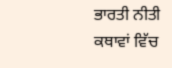ਭਾਰਤੀ ਨੀਤੀ ਕਥਾਵਾਂ ਵਿੱਚ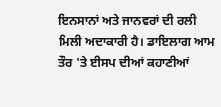ਇਨਸਾਨਾਂ ਅਤੇ ਜਾਨਵਰਾਂ ਦੀ ਰਲੀ ਮਿਲੀ ਅਦਾਕਾਰੀ ਹੈ। ਡਾਇਲਾਗ ਆਮ ਤੌਰ 'ਤੇ ਈਸਪ ਦੀਆਂ ਕਹਾਣੀਆਂ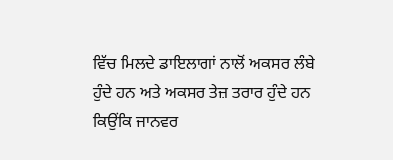ਵਿੱਚ ਮਿਲਦੇ ਡਾਇਲਾਗਾਂ ਨਾਲੋਂ ਅਕਸਰ ਲੰਬੇ ਹੁੰਦੇ ਹਨ ਅਤੇ ਅਕਸਰ ਤੇਜ਼ ਤਰਾਰ ਹੁੰਦੇ ਹਨ ਕਿਉਂਕਿ ਜਾਨਵਰ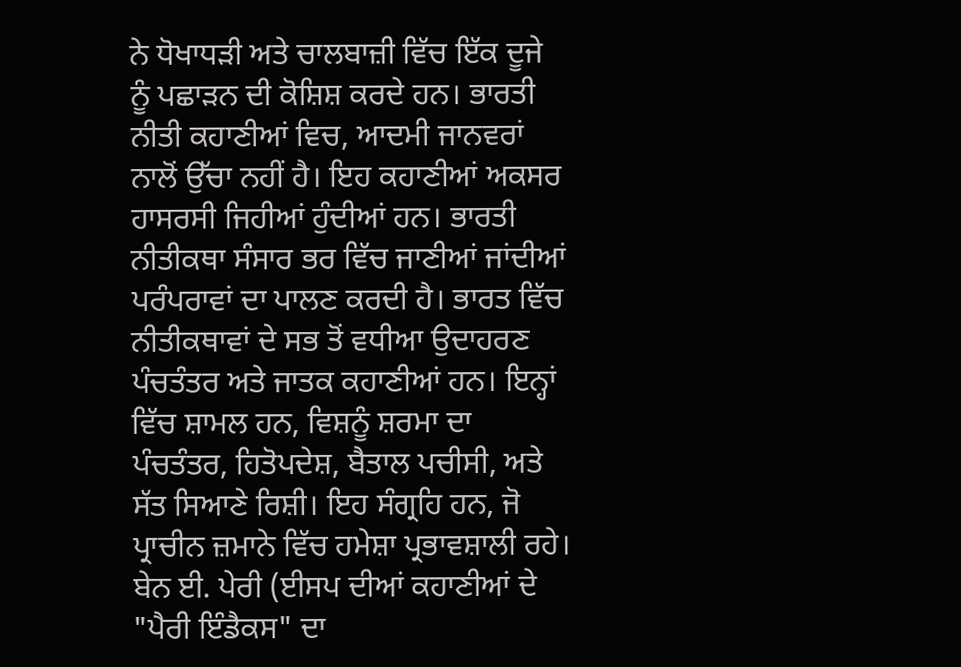ਨੇ ਧੋਖਾਧੜੀ ਅਤੇ ਚਾਲਬਾਜ਼ੀ ਵਿੱਚ ਇੱਕ ਦੂਜੇ ਨੂੰ ਪਛਾੜਨ ਦੀ ਕੋਸ਼ਿਸ਼ ਕਰਦੇ ਹਨ। ਭਾਰਤੀ ਨੀਤੀ ਕਹਾਣੀਆਂ ਵਿਚ, ਆਦਮੀ ਜਾਨਵਰਾਂ ਨਾਲੋਂ ਉੱਚਾ ਨਹੀਂ ਹੈ। ਇਹ ਕਹਾਣੀਆਂ ਅਕਸਰ ਹਾਸਰਸੀ ਜਿਹੀਆਂ ਹੁੰਦੀਆਂ ਹਨ। ਭਾਰਤੀ ਨੀਤੀਕਥਾ ਸੰਸਾਰ ਭਰ ਵਿੱਚ ਜਾਣੀਆਂ ਜਾਂਦੀਆਂ ਪਰੰਪਰਾਵਾਂ ਦਾ ਪਾਲਣ ਕਰਦੀ ਹੈ। ਭਾਰਤ ਵਿੱਚ ਨੀਤੀਕਥਾਵਾਂ ਦੇ ਸਭ ਤੋਂ ਵਧੀਆ ਉਦਾਹਰਣ ਪੰਚਤੰਤਰ ਅਤੇ ਜਾਤਕ ਕਹਾਣੀਆਂ ਹਨ। ਇਨ੍ਹਾਂ ਵਿੱਚ ਸ਼ਾਮਲ ਹਨ, ਵਿਸ਼ਨੂੰ ਸ਼ਰਮਾ ਦਾ ਪੰਚਤੰਤਰ, ਹਿਤੋਪਦੇਸ਼, ਬੈਤਾਲ ਪਚੀਸੀ, ਅਤੇ ਸੱਤ ਸਿਆਣੇ ਰਿਸ਼ੀ। ਇਹ ਸੰਗ੍ਰਹਿ ਹਨ, ਜੋ ਪ੍ਰਾਚੀਨ ਜ਼ਮਾਨੇ ਵਿੱਚ ਹਮੇਸ਼ਾ ਪ੍ਰਭਾਵਸ਼ਾਲੀ ਰਹੇ। ਬੇਨ ਈ. ਪੇਰੀ (ਈਸਪ ਦੀਆਂ ਕਹਾਣੀਆਂ ਦੇ "ਪੈਰੀ ਇੰਡੈਕਸ" ਦਾ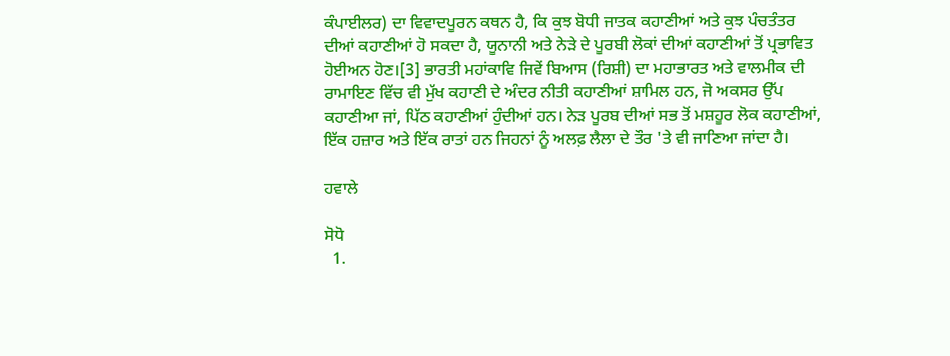ਕੰਪਾਈਲਰ) ਦਾ ਵਿਵਾਦਪੂਰਨ ਕਥਨ ਹੈ, ਕਿ ਕੁਝ ਬੋਧੀ ਜਾਤਕ ਕਹਾਣੀਆਂ ਅਤੇ ਕੁਝ ਪੰਚਤੰਤਰ ਦੀਆਂ ਕਹਾਣੀਆਂ ਹੋ ਸਕਦਾ ਹੈ, ਯੂਨਾਨੀ ਅਤੇ ਨੇੜੇ ਦੇ ਪੂਰਬੀ ਲੋਕਾਂ ਦੀਆਂ ਕਹਾਣੀਆਂ ਤੋਂ ਪ੍ਰਭਾਵਿਤ ਹੋਈਅਨ ਹੋਣ।[3] ਭਾਰਤੀ ਮਹਾਂਕਾਵਿ ਜਿਵੇਂ ਬਿਆਸ (ਰਿਸ਼ੀ) ਦਾ ਮਹਾਭਾਰਤ ਅਤੇ ਵਾਲਮੀਕ ਦੀ ਰਾਮਾਇਣ ਵਿੱਚ ਵੀ ਮੁੱਖ ਕਹਾਣੀ ਦੇ ਅੰਦਰ ਨੀਤੀ ਕਹਾਣੀਆਂ ਸ਼ਾਮਿਲ ਹਨ, ਜੋ ਅਕਸਰ ਉੱਪ ਕਹਾਣੀਆ ਜਾਂ, ਪਿੱਠ ਕਹਾਣੀਆਂ ਹੁੰਦੀਆਂ ਹਨ। ਨੇੜ ਪੂਰਬ ਦੀਆਂ ਸਭ ਤੋਂ ਮਸ਼ਹੂਰ ਲੋਕ ਕਹਾਣੀਆਂ, ਇੱਕ ਹਜ਼ਾਰ ਅਤੇ ਇੱਕ ਰਾਤਾਂ ਹਨ ਜਿਹਨਾਂ ਨੂੰ ਅਲਫ਼ ਲੈਲਾ ਦੇ ਤੌਰ 'ਤੇ ਵੀ ਜਾਣਿਆ ਜਾਂਦਾ ਹੈ।

ਹਵਾਲੇ

ਸੋਧੋ
  1.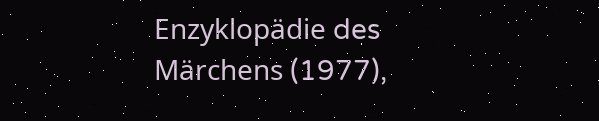Enzyklopädie des Märchens (1977),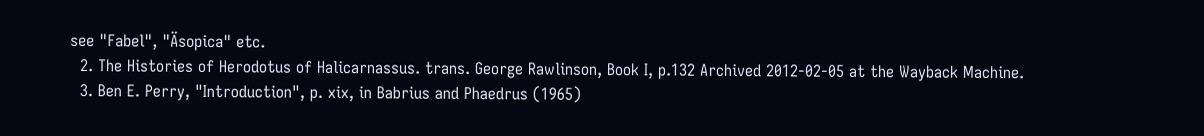see "Fabel", "Äsopica" etc.
  2. The Histories of Herodotus of Halicarnassus. trans. George Rawlinson, Book I, p.132 Archived 2012-02-05 at the Wayback Machine.
  3. Ben E. Perry, "Introduction", p. xix, in Babrius and Phaedrus (1965)